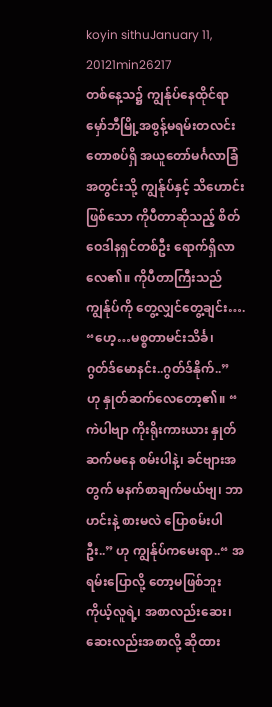koyin sithuJanuary 11, 20121min26217
တစ်နေ့သ၌ ကျွန်ုပ်နေထိုင်ရာ မှော်ဘီမြို့အစွန့်မရမ်းတလင်းတောစပ်ရှိ အယူတော်မင်္ဂလာခြံအတွင်းသို့ ကျွန်ုပ်နှင့် သိဟောင်း ဖြစ်သော ကိုပီတာဆိုသည့် စိတ်ဝေဒါနရှင်တစ်ဦး ရောက်ရှိလာလေ၏။ ကိုပီတာကြီးသည် ကျွန်ုပ်ကို တွေ့လျှင်တွေ့ချင်း…. “ဟေ့…မစ္စတာမင်းသိင်္ခ၊ ဂွတ်ဒ်မောနင်း..ဂွတ်ဒ်နိုက်..” ဟု နှုတ်ဆက်လေတော့၏။ “ ကဲပါဗျာ ကိုးရိုးကားယား နှုတ်ဆက်မနေ စမ်းပါနဲ့၊ ခင်ဗျားအတွက် မနက်စာချက်မယ်ဗျ၊ ဘာဟင်းနဲ့ စားမလဲ ပြောစမ်းပါဦး..” ဟု ကျွန်ုပ်ကမေးရာ..“ အရမ်းပြောလို့ တော့မဖြစ်ဘူး ကိုယ့်လူရဲ့၊ အစာလည်းဆေး၊ ဆေးလည်းအစာလို့ ဆိုထား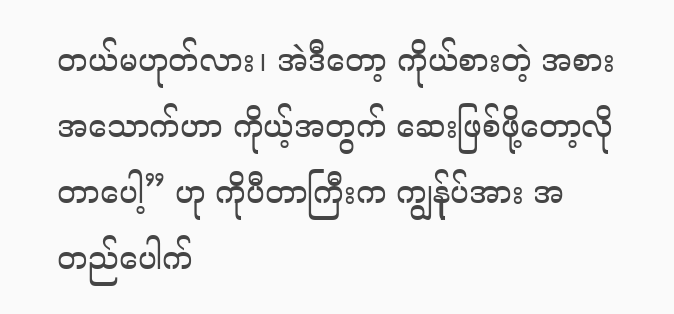တယ်မဟုတ်လား၊ အဲဒီတော့ ကိုယ်စားတဲ့ အစား အသောက်ဟာ ကိုယ့်အတွက် ဆေးဖြစ်ဖို့တော့လိုတာပေါ့” ဟု ကိုပီတာကြီးက ကျွန်ုပ်အား အတည်ပေါက်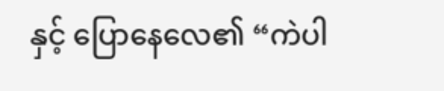နှင့် ပြောနေလေ၏ “ကဲပါ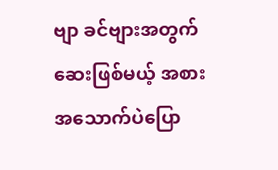ဗျာ ခင်ဗျားအတွက် ဆေးဖြစ်မယ့် အစားအသောက်ပဲပြော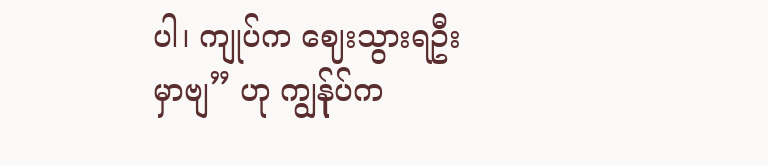ပါ၊ ကျုပ်က ဈေးသွားရဦးမှာဗျ” ဟု ကျွန်ုပ်က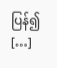ပြန်၍ […]